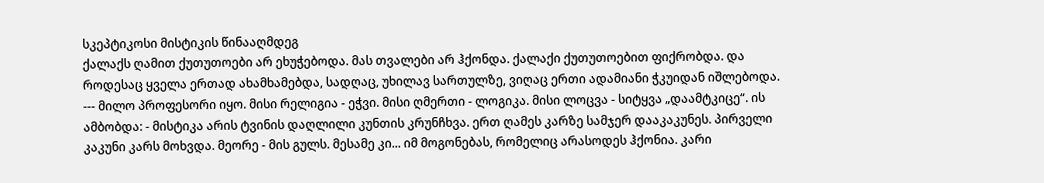სკეპტიკოსი მისტიკის წინააღმდეგ
ქალაქს ღამით ქუთუთოები არ ეხუჭებოდა. მას თვალები არ ჰქონდა. ქალაქი ქუთუთოებით ფიქრობდა. და როდესაც ყველა ერთად ახამხამებდა, სადღაც, უხილავ სართულზე, ვიღაც ერთი ადამიანი ჭკუიდან იშლებოდა. --- მილო პროფესორი იყო. მისი რელიგია - ეჭვი. მისი ღმერთი - ლოგიკა. მისი ლოცვა - სიტყვა „დაამტკიცე“. ის ამბობდა: - მისტიკა არის ტვინის დაღლილი კუნთის კრუნჩხვა. ერთ ღამეს კარზე სამჯერ დააკაკუნეს. პირველი კაკუნი კარს მოხვდა. მეორე - მის გულს. მესამე კი... იმ მოგონებას, რომელიც არასოდეს ჰქონია. კარი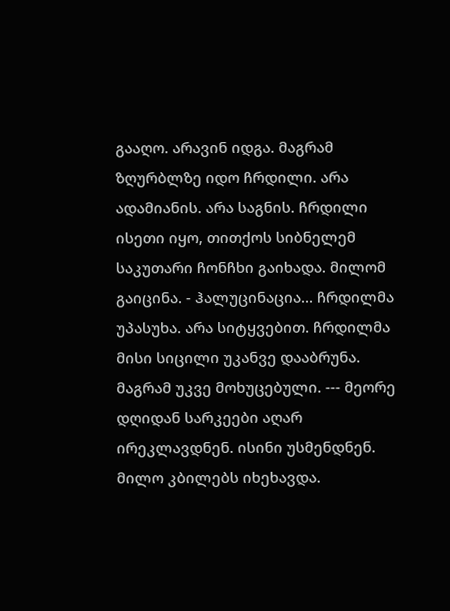გააღო. არავინ იდგა. მაგრამ ზღურბლზე იდო ჩრდილი. არა ადამიანის. არა საგნის. ჩრდილი ისეთი იყო, თითქოს სიბნელემ საკუთარი ჩონჩხი გაიხადა. მილომ გაიცინა. - ჰალუცინაცია... ჩრდილმა უპასუხა. არა სიტყვებით. ჩრდილმა მისი სიცილი უკანვე დააბრუნა. მაგრამ უკვე მოხუცებული. --- მეორე დღიდან სარკეები აღარ ირეკლავდნენ. ისინი უსმენდნენ. მილო კბილებს იხეხავდა.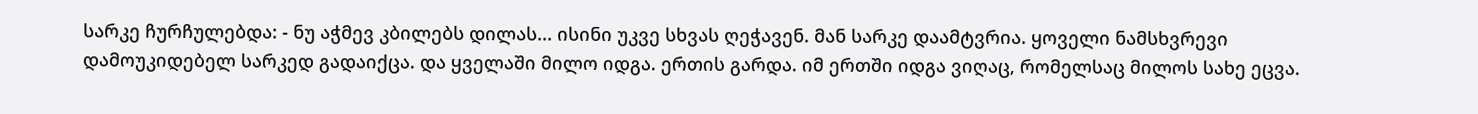სარკე ჩურჩულებდა: - ნუ აჭმევ კბილებს დილას... ისინი უკვე სხვას ღეჭავენ. მან სარკე დაამტვრია. ყოველი ნამსხვრევი დამოუკიდებელ სარკედ გადაიქცა. და ყველაში მილო იდგა. ერთის გარდა. იმ ერთში იდგა ვიღაც, რომელსაც მილოს სახე ეცვა.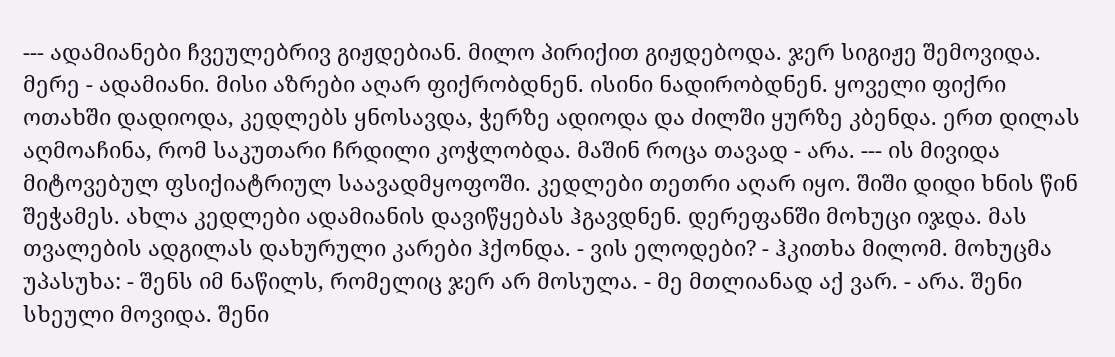--- ადამიანები ჩვეულებრივ გიჟდებიან. მილო პირიქით გიჟდებოდა. ჯერ სიგიჟე შემოვიდა. მერე - ადამიანი. მისი აზრები აღარ ფიქრობდნენ. ისინი ნადირობდნენ. ყოველი ფიქრი ოთახში დადიოდა, კედლებს ყნოსავდა, ჭერზე ადიოდა და ძილში ყურზე კბენდა. ერთ დილას აღმოაჩინა, რომ საკუთარი ჩრდილი კოჭლობდა. მაშინ როცა თავად - არა. --- ის მივიდა მიტოვებულ ფსიქიატრიულ საავადმყოფოში. კედლები თეთრი აღარ იყო. შიში დიდი ხნის წინ შეჭამეს. ახლა კედლები ადამიანის დავიწყებას ჰგავდნენ. დერეფანში მოხუცი იჯდა. მას თვალების ადგილას დახურული კარები ჰქონდა. - ვის ელოდები? - ჰკითხა მილომ. მოხუცმა უპასუხა: - შენს იმ ნაწილს, რომელიც ჯერ არ მოსულა. - მე მთლიანად აქ ვარ. - არა. შენი სხეული მოვიდა. შენი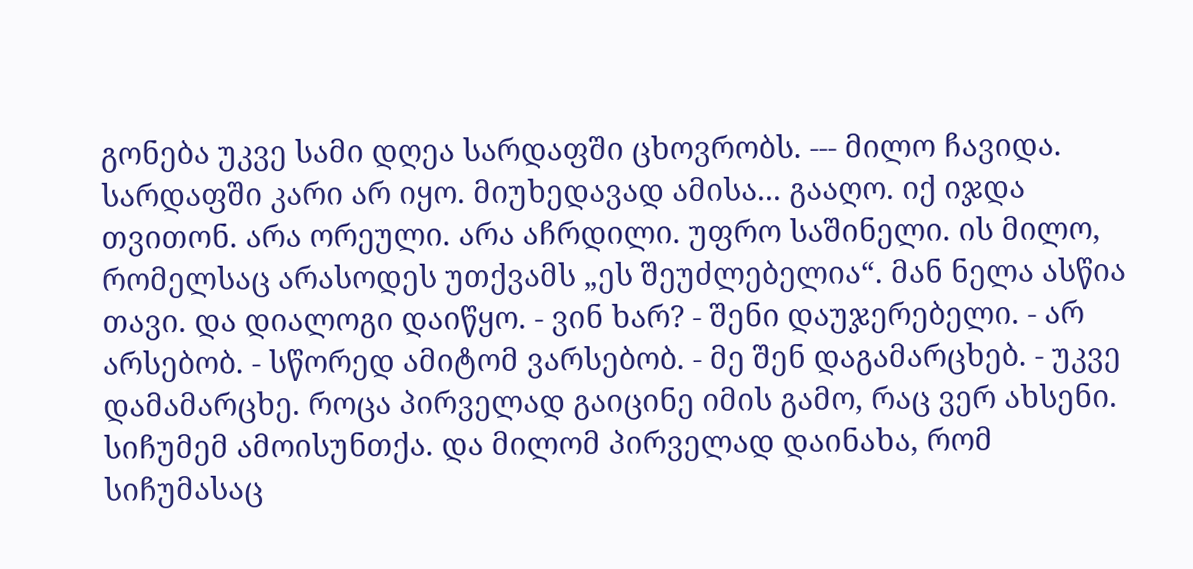გონება უკვე სამი დღეა სარდაფში ცხოვრობს. --- მილო ჩავიდა. სარდაფში კარი არ იყო. მიუხედავად ამისა... გააღო. იქ იჯდა თვითონ. არა ორეული. არა აჩრდილი. უფრო საშინელი. ის მილო, რომელსაც არასოდეს უთქვამს „ეს შეუძლებელია“. მან ნელა ასწია თავი. და დიალოგი დაიწყო. - ვინ ხარ? - შენი დაუჯერებელი. - არ არსებობ. - სწორედ ამიტომ ვარსებობ. - მე შენ დაგამარცხებ. - უკვე დამამარცხე. როცა პირველად გაიცინე იმის გამო, რაც ვერ ახსენი. სიჩუმემ ამოისუნთქა. და მილომ პირველად დაინახა, რომ სიჩუმასაც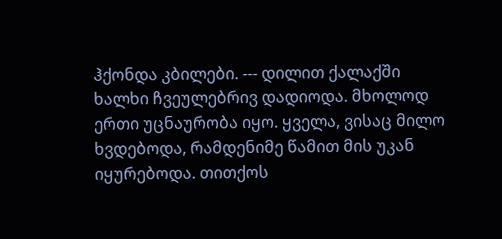ჰქონდა კბილები. --- დილით ქალაქში ხალხი ჩვეულებრივ დადიოდა. მხოლოდ ერთი უცნაურობა იყო. ყველა, ვისაც მილო ხვდებოდა, რამდენიმე წამით მის უკან იყურებოდა. თითქოს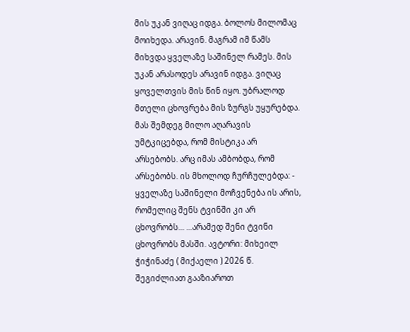მის უკან ვიღაც იდგა. ბოლოს მილომაც მოიხედა. არავინ. მაგრამ იმ წამს მიხვდა ყველაზე საშინელ რამეს. მის უკან არასოდეს არავინ იდგა. ვიღაც ყოველთვის მის წინ იყო. უბრალოდ მთელი ცხოვრება მის ზურგს უყურებდა. მას შემდეგ მილო აღარავის უმტკიცებდა, რომ მისტიკა არ არსებობს. არც იმას ამბობდა, რომ არსებობს. ის მხოლოდ ჩურჩულებდა: - ყველაზე საშინელი მოჩვენება ის არის, რომელიც შენს ტვინში კი არ ცხოვრობს... ...არამედ შენი ტვინი ცხოვრობს მასში. ავტორი: მიხეილ ჭიჭინაძე ( მიქაელი ) 2026 წ.
შეგიძლიათ გააზიაროთ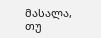მასალა, თუ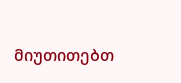მიუთითებთ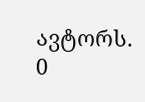ავტორს.
0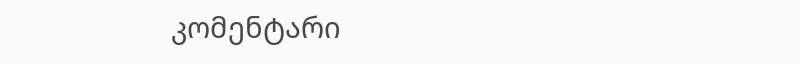კომენტარი